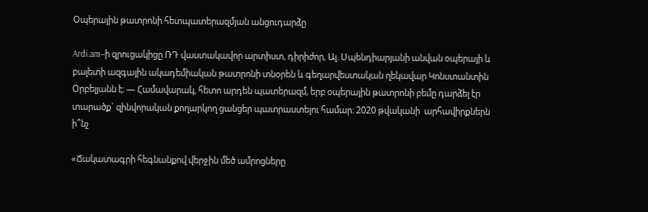Օպերային թատրոնի հետպատերազմյան անցուդարձը

Ardi.am–ի զրուցակիցը ՌԴ վաստակավոր արտիստ, դիրիժոր, Ալ. Սպենդիարյանի անվան օպերայի և բալետի ազգային ակադեմիական թատրոնի տնօրեն և գեղարվեստական ղեկավար Կոնստանտին Օրբելյանն է։ — Համավարակ, հետո արդեն պատերազմ, երբ օպերային թատրոնի բեմը դարձել էր տարածք` զինվորական քողարկող ցանցեր պատրաստելու համար։ 2020 թվականի  արհավիրքներն ի՞նչ

«Ճակատագրի հեգնանքով վերջին մեծ ամրոցները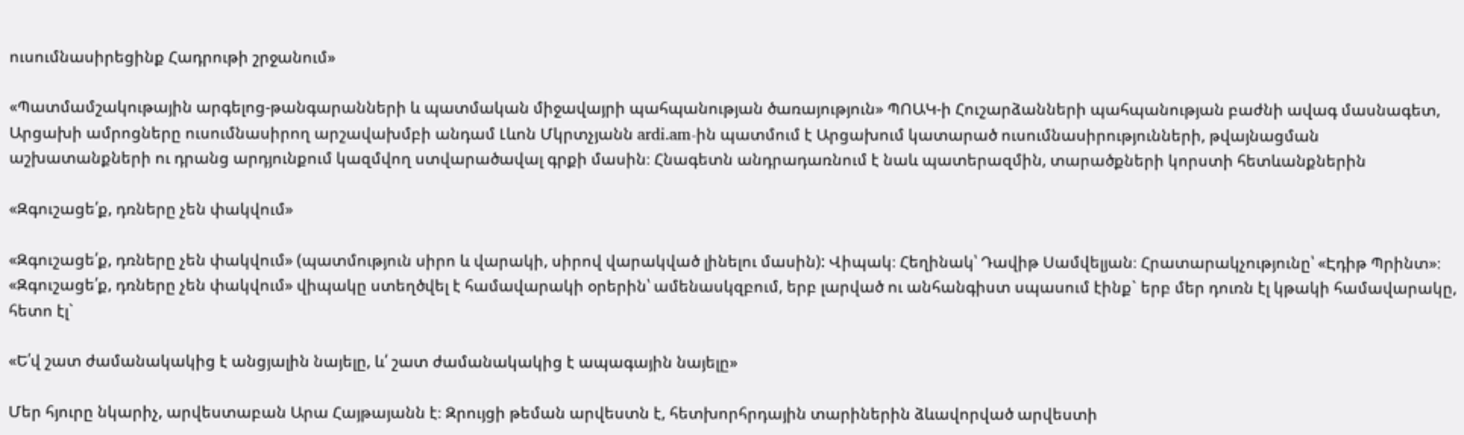ուսումնասիրեցինք Հադրութի շրջանում»

«Պատմամշակութային արգելոց-թանգարանների և պատմական միջավայրի պահպանության ծառայություն» ՊՈԱԿ-ի Հուշարձանների պահպանության բաժնի ավագ մասնագետ, Արցախի ամրոցները ուսումնասիրող արշավախմբի անդամ Լևոն Մկրտչյանն ardi.am-ին պատմում է Արցախում կատարած ուսումնասիրությունների, թվայնացման աշխատանքների ու դրանց արդյունքում կազմվող ստվարածավալ գրքի մասին։ Հնագետն անդրադառնում է նաև պատերազմին, տարածքների կորստի հետևանքներին

«Զգուշացե՛ք, դռները չեն փակվում»

«Զգուշացե՛ք, դռները չեն փակվում» (պատմություն սիրո և վարակի, սիրով վարակված լինելու մասին): Վիպակ։ Հեղինակ՝ Դավիթ Սամվելյան։ Հրատարակչությունը՝ «Էդիթ Պրինտ»։ «Զգուշացե՛ք, դռները չեն փակվում» վիպակը ստեղծվել է համավարակի օրերին՝ ամենասկզբում, երբ լարված ու անհանգիստ սպասում էինք` երբ մեր դուռն էլ կթակի համավարակը, հետո էլ`

«Ե՛վ շատ ժամանակակից է անցյալին նայելը, և՛ շատ ժամանակակից է ապագային նայելը»

Մեր հյուրը նկարիչ, արվեստաբան Արա Հայթայանն է։ Զրույցի թեման արվեստն է, հետխորհրդային տարիներին ձևավորված արվեստի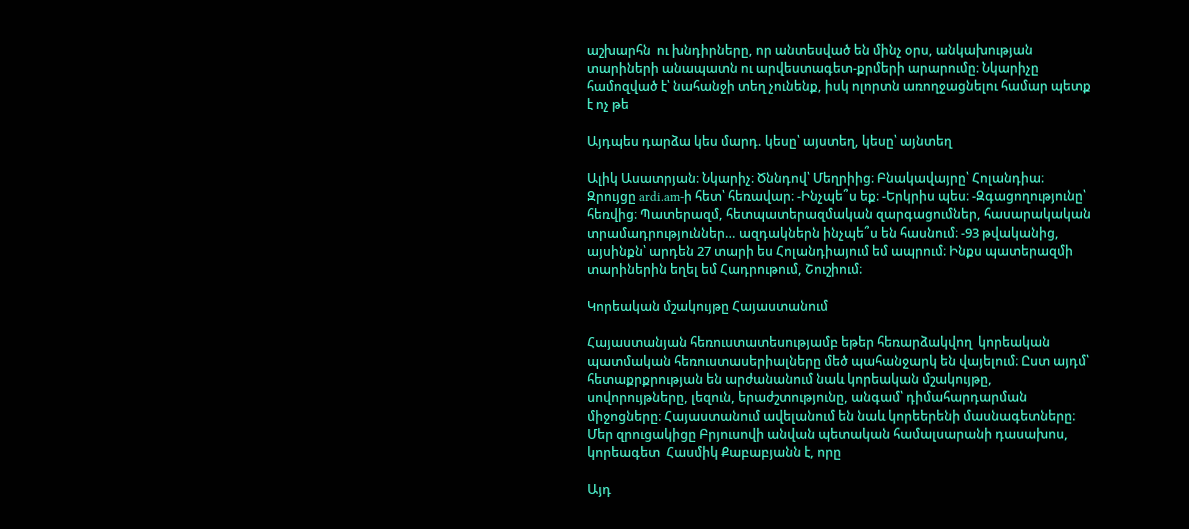աշխարհն  ու խնդիրները, որ անտեսված են մինչ օրս, անկախության տարիների անապատն ու արվեստագետ-քրմերի արարումը։ Նկարիչը համոզված է՝ նահանջի տեղ չունենք, իսկ ոլորտն առողջացնելու համար պետք է ոչ թե

Այդպես դարձա կես մարդ. կեսը՝ այստեղ, կեսը՝ այնտեղ

Ալիկ Ասատրյան։ Նկարիչ։ Ծննդով՝ Մեղրիից։ Բնակավայրը՝ Հոլանդիա։  Զրույցը ardi.am-ի հետ՝ հեռավար։ -Ինչպե՞ս եք։ -Երկրիս պես։ -Զգացողությունը՝ հեռվից։ Պատերազմ, հետպատերազմական զարգացումներ, հասարակական տրամադրություններ… ազդակներն ինչպե՞ս են հասնում։ -93 թվականից, այսինքն՝ արդեն 27 տարի ես Հոլանդիայում եմ ապրում։ Ինքս պատերազմի տարիներին եղել եմ Հադրութում, Շուշիում։

Կորեական մշակույթը Հայաստանում

Հայաստանյան հեռուստատեսությամբ եթեր հեռարձակվող  կորեական պատմական հեռուստասերիալները մեծ պահանջարկ են վայելում։ Ըստ այդմ՝ հետաքրքրության են արժանանում նաև կորեական մշակույթը, սովորույթները, լեզուն, երաժշտությունը, անգամ՝ դիմահարդարման միջոցները։ Հայաստանում ավելանում են նաև կորեերենի մասնագետները։ Մեր զրուցակիցը Բրյուսովի անվան պետական համալսարանի դասախոս, կորեագետ  Հասմիկ Քաբաբյանն է, որը

Այդ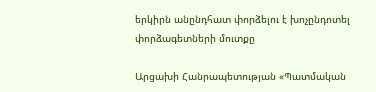երկիրն անընդհատ փորձելու է խոչընդոտել փորձագետների մուտքը

Արցախի Հանրապետության «Պատմական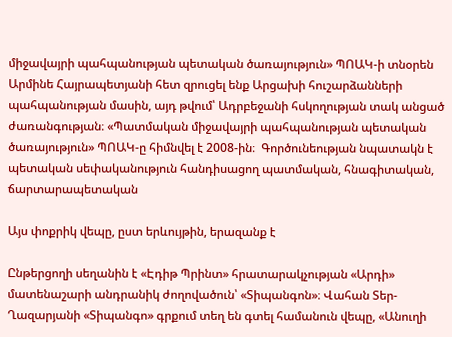միջավայրի պահպանության պետական ծառայություն» ՊՈԱԿ-ի տնօրեն Արմինե Հայրապետյանի հետ զրուցել ենք Արցախի հուշարձանների պահպանության մասին, այդ թվում՝ Ադրբեջանի հսկողության տակ անցած ժառանգության։ «Պատմական միջավայրի պահպանության պետական ծառայություն» ՊՈԱԿ-ը հիմնվել է 2008-ին։  Գործունեության նպատակն է պետական սեփականություն հանդիսացող պատմական, հնագիտական, ճարտարապետական

Այս փոքրիկ վեպը, ըստ երևույթին, երազանք է

Ընթերցողի սեղանին է «Էդիթ Պրինտ» հրատարակչության «Արդի» մատենաշարի անդրանիկ ժողովածուն՝ «Տիպանգոն»։ Վահան Տեր-Ղազարյանի «Տիպանգո» գրքում տեղ են գտել համանուն վեպը, «Անուղի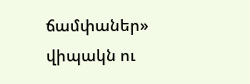ճամփաներ» վիպակն ու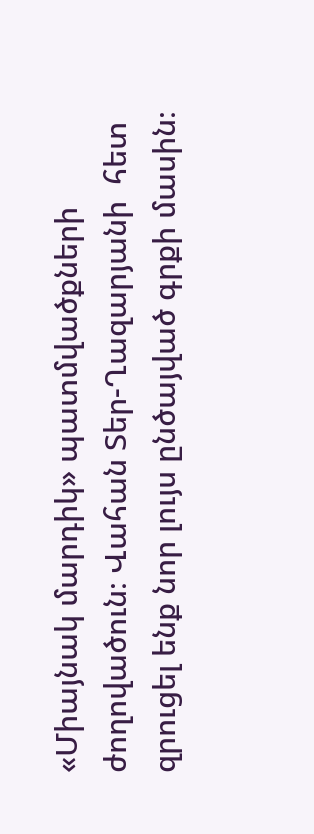«Միայնակ մարդիկ» պատմվածքների ժողովածուն։ Վահան Տեր-Ղազարյանի  հետ զրուցել ենք նոր լույս ընծայված գրքի մասին։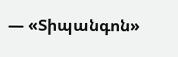— «Տիպանգոն»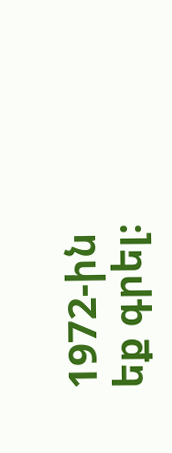1972-ին եք գրել։